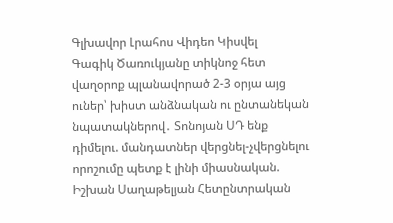Գլխավոր Լրահոս Վիդեո Կիսվել
Գագիկ Ծառուկյանը տիկնոջ հետ վաղօրոք պլանավորած 2-3 օրյա այց ուներ՝ խիստ անձնական ու ընտանեկան նպատակներով․ Տոնոյան ՍԴ ենք դիմելու. մանդատներ վերցնել-չվերցնելու որոշումը պետք է լինի միասնական. Իշխան Սաղաթելյան Հետընտրական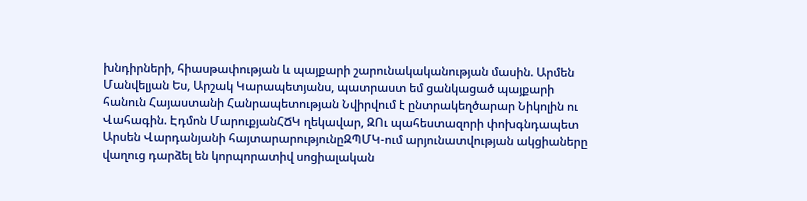խնդիրների, հիասթափության և պայքարի շարունակականության մասին. Արմեն Մանվելյան Ես, Արշակ Կարապետյանս, պատրաստ եմ ցանկացած պայքարի հանուն Հայաստանի Հանրապետության Նվիրվում է ընտրակեղծարար Նիկոլին ու Վահագին. Էդմոն ՄարուքյանՀՃԿ ղեկավար, ԶՈւ պահեստազորի փոխգնդապետ Արսեն Վարդանյանի հայտարարությունըԶՊՄԿ-ում արյունատվության ակցիաները վաղուց դարձել են կորպորատիվ սոցիալական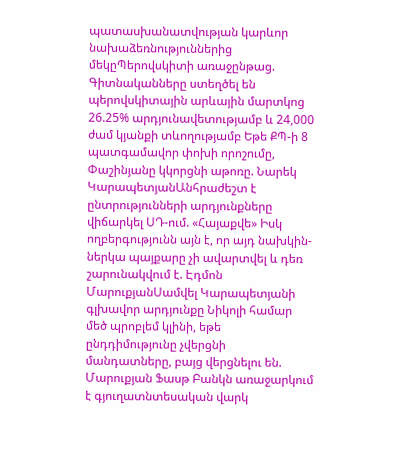պատասխանատվության կարևոր նախաձեռնություններից մեկըՊերովսկիտի առաջընթաց. Գիտնականները ստեղծել են պերովսկիտային արևային մարտկոց 26.25% արդյունավետությամբ և 24,000 ժամ կյանքի տևողությամբ Եթե ՔՊ-ի 8 պատգամավոր փոխի որոշումը, Փաշինյանը կկորցնի աթոռը. Նարեկ ԿարապետյանԱնհրաժեշտ է ընտրությունների արդյունքները վիճարկել ՍԴ-ում. «Հայաքվե» Իսկ ողբերգությունն այն է, որ այդ նախկին-ներկա պայքարը չի ավարտվել և դեռ շարունակվում է. Էդմոն ՄարուքյանՍամվել Կարապետյանի գլխավոր արդյունքը Նիկոլի համար մեծ պրոբլեմ կլինի, եթե ընդդիմությունը չվերցնի մանդատները, բայց վերցնելու են. Մարուքյան Ֆասթ Բանկն առաջարկում է գյուղատնտեսական վարկ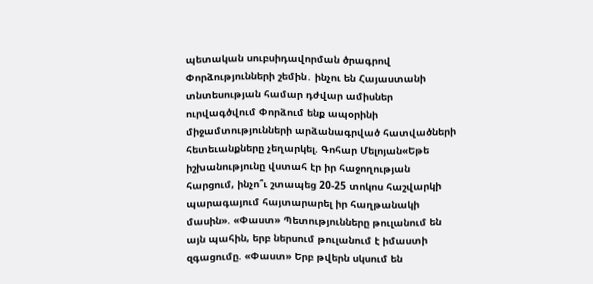պետական սուբսիդավորման ծրագրով Փորձությունների շեմին․ ինչու են Հայաստանի տնտեսության համար դժվար ամիսներ ուրվագծվում Փորձում ենք ապօրինի միջամտությունների արձանագրված հատվածների հետեւանքները չեղարկել. Գոհար Մելոյան«Եթե իշխանությունը վստահ էր իր հաջողության հարցում, ինչո՞ւ շտապեց 20-25 տոկոս հաշվարկի պարագայում հայտարարել իր հաղթանակի մասին». «Փաստ» Պետությունները թուլանում են այն պահին, երբ ներսում թուլանում է իմաստի զգացումը. «Փաստ» Երբ թվերն սկսում են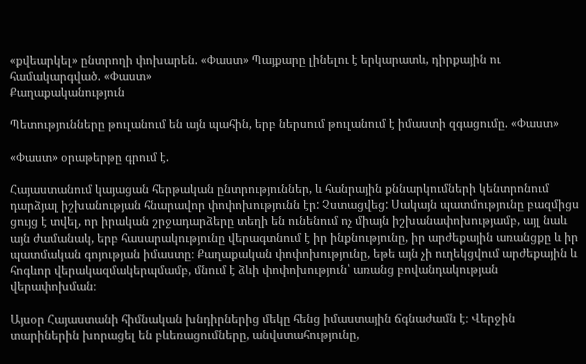«քվեարկել» ընտրողի փոխարեն. «Փաստ» Պայքարը լինելու է երկարատև, դիրքային ու համակարգված. «Փաստ»
Քաղաքականություն

Պետությունները թուլանում են այն պահին, երբ ներսում թուլանում է իմաստի զգացումը. «Փաստ»

«Փաստ» օրաթերթը գրում է.

Հայաստանում կայացան հերթական ընտրություններ, և հանրային քննարկումների կենտրոնում դարձյալ իշխանության հնարավոր փոփոխությունն էր: Չստացվեց: Սակայն պատմությունը բազմիցս ցույց է տվել, որ իրական շրջադարձերը տեղի են ունենում ոչ միայն իշխանափոխությամբ, այլ նաև այն ժամանակ, երբ հասարակությունը վերագտնում է իր ինքնությունը, իր արժեքային առանցքը և իր պատմական գոյության իմաստը։ Քաղաքական փոփոխությունը, եթե այն չի ուղեկցվում արժեքային և հոգևոր վերակազմակերպմամբ, մնում է ձևի փոփոխություն՝ առանց բովանդակության վերափոխման։

Այսօր Հայաստանի հիմնական խնդիրներից մեկը հենց իմաստային ճգնաժամն է։ Վերջին տարիներին խորացել են բևեռացումները, անվստահությունը,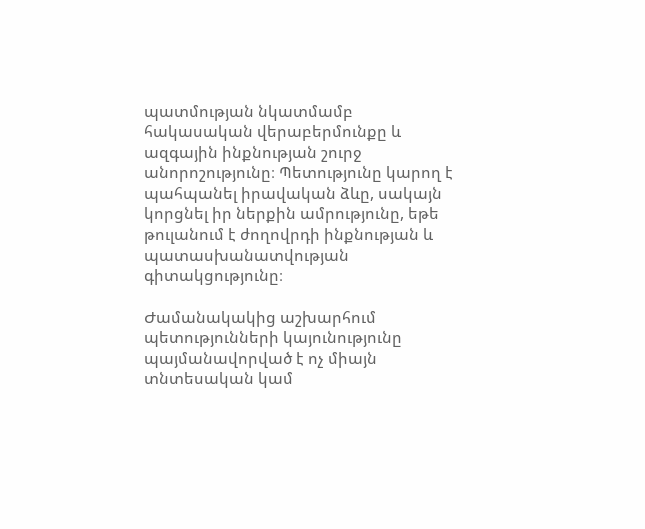պատմության նկատմամբ հակասական վերաբերմունքը և ազգային ինքնության շուրջ անորոշությունը։ Պետությունը կարող է պահպանել իրավական ձևը, սակայն կորցնել իր ներքին ամրությունը, եթե թուլանում է ժողովրդի ինքնության և պատասխանատվության գիտակցությունը։

Ժամանակակից աշխարհում պետությունների կայունությունը պայմանավորված է ոչ միայն տնտեսական կամ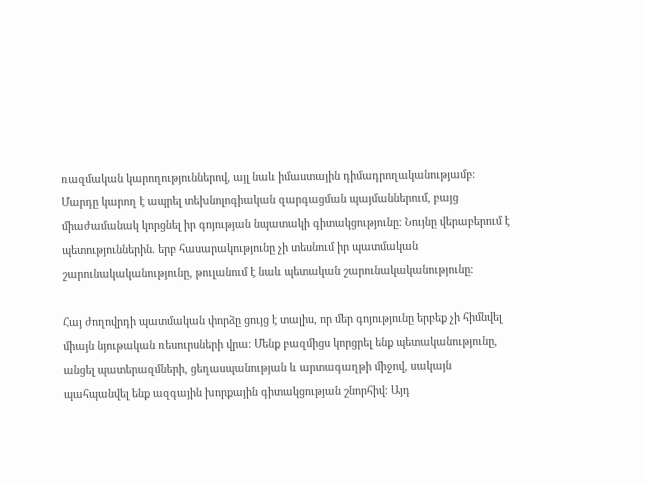ռազմական կարողություններով, այլ նաև իմաստային դիմադրողականությամբ։ Մարդը կարող է ապրել տեխնոլոգիական զարգացման պայմաններում, բայց միաժամանակ կորցնել իր գոյության նպատակի գիտակցությունը։ Նույնը վերաբերում է պետություններին. երբ հասարակությունը չի տեսնում իր պատմական շարունակականությունը, թուլանում է նաև պետական շարունակականությունը։

Հայ ժողովրդի պատմական փորձը ցույց է տալիս, որ մեր գոյությունը երբեք չի հիմնվել միայն նյութական ռեսուրսների վրա։ Մենք բազմիցս կորցրել ենք պետականությունը, անցել պատերազմների, ցեղասպանության և արտագաղթի միջով, սակայն պահպանվել ենք ազգային խորքային գիտակցության շնորհիվ։ Այդ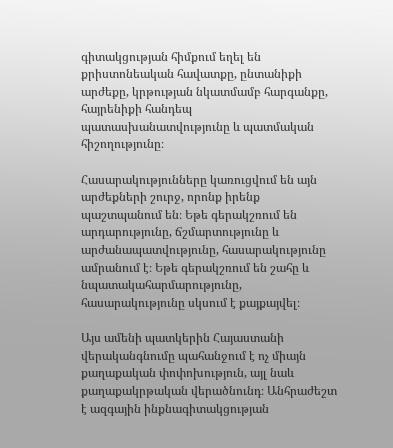գիտակցության հիմքում եղել են քրիստոնեական հավատքը, ընտանիքի արժեքը, կրթության նկատմամբ հարգանքը, հայրենիքի հանդեպ պատասխանատվությունը և պատմական հիշողությունը։

Հասարակությունները կառուցվում են այն արժեքների շուրջ, որոնք իրենք պաշտպանում են։ Եթե գերակշռում են արդարությունը, ճշմարտությունը և արժանապատվությունը, հասարակությունը ամրանում է։ Եթե գերակշռում են շահը և նպատակահարմարությունը, հասարակությունը սկսում է քայքայվել։

Այս ամենի պատկերին Հայաստանի վերականգնումը պահանջում է ոչ միայն քաղաքական փոփոխություն, այլ նաև քաղաքակրթական վերածնունդ։ Անհրաժեշտ է ազգային ինքնագիտակցության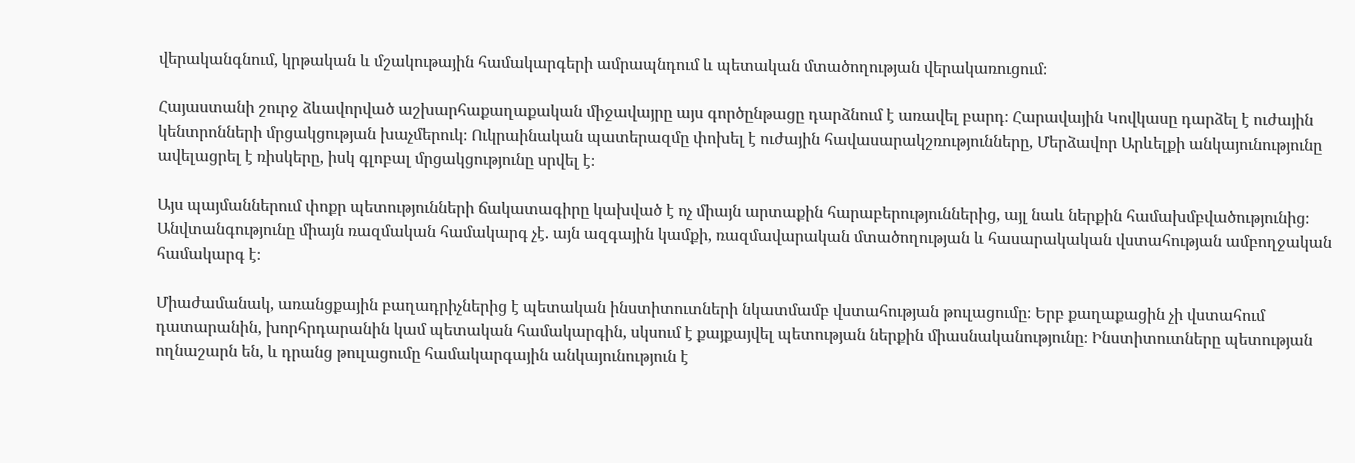վերականգնում, կրթական և մշակութային համակարգերի ամրապնդում և պետական մտածողության վերակառուցում։

Հայաստանի շուրջ ձևավորված աշխարհաքաղաքական միջավայրը այս գործընթացը դարձնում է առավել բարդ։ Հարավային Կովկասը դարձել է ուժային կենտրոնների մրցակցության խաչմերուկ։ Ուկրաինական պատերազմը փոխել է ուժային հավասարակշռությունները, Մերձավոր Արևելքի անկայունությունը ավելացրել է ռիսկերը, իսկ գլոբալ մրցակցությունը սրվել է։

Այս պայմաններում փոքր պետությունների ճակատագիրը կախված է ոչ միայն արտաքին հարաբերություններից, այլ նաև ներքին համախմբվածությունից։ Անվտանգությունը միայն ռազմական համակարգ չէ. այն ազգային կամքի, ռազմավարական մտածողության և հասարակական վստահության ամբողջական համակարգ է։

Միաժամանակ, առանցքային բաղադրիչներից է պետական ինստիտուտների նկատմամբ վստահության թուլացումը։ Երբ քաղաքացին չի վստահում դատարանին, խորհրդարանին կամ պետական համակարգին, սկսում է քայքայվել պետության ներքին միասնականությունը։ Ինստիտուտները պետության ողնաշարն են, և դրանց թուլացումը համակարգային անկայունություն է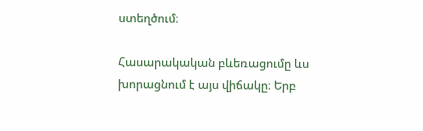ստեղծում։

Հասարակական բևեռացումը ևս խորացնում է այս վիճակը։ Երբ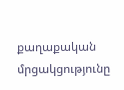քաղաքական մրցակցությունը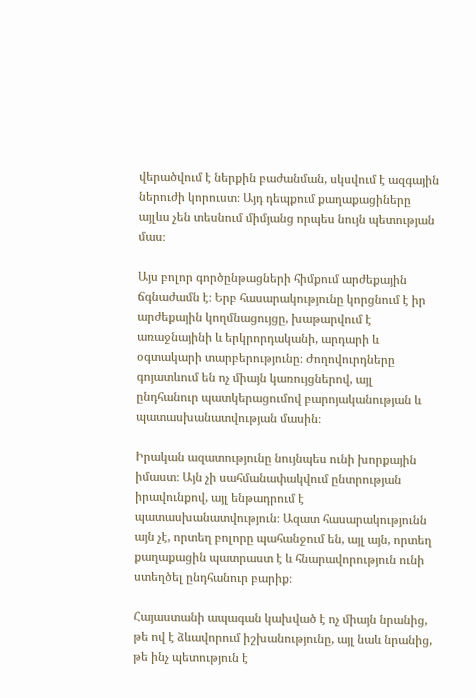վերածվում է ներքին բաժանման, սկսվում է ազգային ներուժի կորուստ։ Այդ դեպքում քաղաքացիները այլևս չեն տեսնում միմյանց որպես նույն պետության մաս։

Այս բոլոր գործընթացների հիմքում արժեքային ճգնաժամն է։ Երբ հասարակությունը կորցնում է իր արժեքային կողմնացույցը, խաթարվում է առաջնայինի և երկրորդականի, արդարի և օգտակարի տարբերությունը։ Ժողովուրդները գոյատևում են ոչ միայն կառույցներով, այլ ընդհանուր պատկերացումով բարոյականության և պատասխանատվության մասին։

Իրական ազատությունը նույնպես ունի խորքային իմաստ։ Այն չի սահմանափակվում ընտրության իրավունքով, այլ ենթադրում է պատասխանատվություն։ Ազատ հասարակությունն այն չէ, որտեղ բոլորը պահանջում են, այլ այն, որտեղ քաղաքացին պատրաստ է և հնարավորություն ունի ստեղծել ընդհանուր բարիք։

Հայաստանի ապագան կախված է ոչ միայն նրանից, թե ով է ձևավորում իշխանությունը, այլ նաև նրանից, թե ինչ պետություն է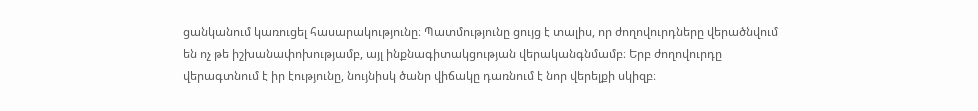ցանկանում կառուցել հասարակությունը։ Պատմությունը ցույց է տալիս, որ ժողովուրդները վերածնվում են ոչ թե իշխանափոխությամբ, այլ ինքնագիտակցության վերականգնմամբ։ Երբ ժողովուրդը վերագտնում է իր էությունը, նույնիսկ ծանր վիճակը դառնում է նոր վերելքի սկիզբ։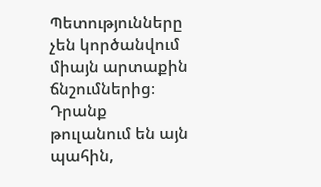Պետությունները չեն կործանվում միայն արտաքին ճնշումներից։ Դրանք թուլանում են այն պահին,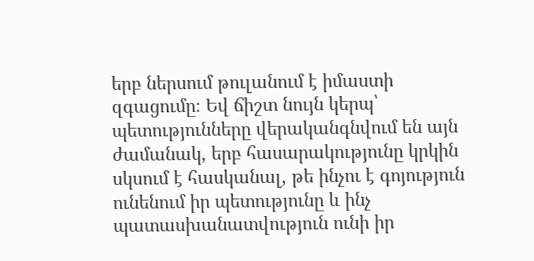երբ ներսում թուլանում է իմաստի զգացումը։ Եվ ճիշտ նույն կերպ՝ պետությունները վերականգնվում են այն ժամանակ, երբ հասարակությունը կրկին սկսում է հասկանալ, թե ինչու է գոյություն ունենում իր պետությունը և ինչ պատասխանատվություն ունի իր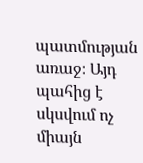պատմության առաջ։ Այդ պահից է սկսվում ոչ միայն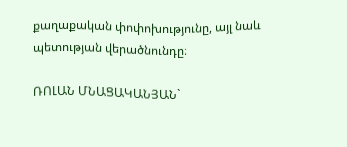քաղաքական փոփոխությունը, այլ նաև պետության վերածնունդը։

ՌՈԼԱՆ ՄՆԱՑԱԿԱՆՅԱՆ`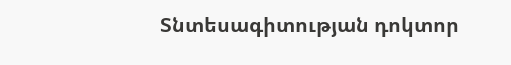Տնտեսագիտության դոկտոր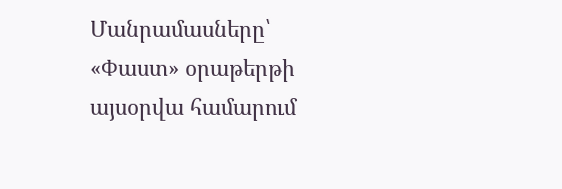Մանրամասները՝ «Փաստ» օրաթերթի այսօրվա համարում